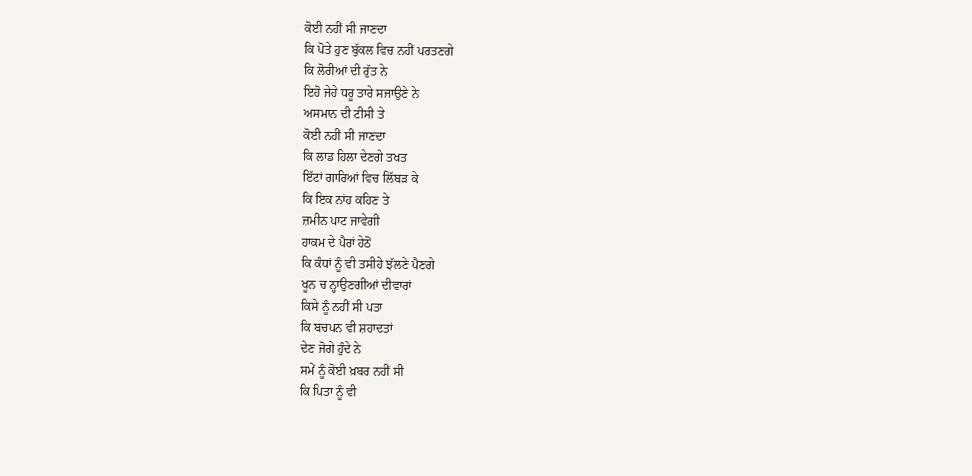ਕੋਈ ਨਹੀਂ ਸੀ ਜਾਣਦਾ
ਕਿ ਪੋਤੇ ਹੁਣ ਬੁੱਕਲ ਵਿਚ ਨਹੀਂ ਪਰਤਣਗੇ
ਕਿ ਲੋਰੀਆਂ ਦੀ ਰੁੱਤ ਨੇ
ਇਹੋ ਜੇਹੇ ਧਰੂ ਤਾਰੇ ਸਜਾਉਣੇ ਨੇ
ਅਸਮਾਨ ਦੀ ਟੀਸੀ ਤੇ
ਕੋਈ ਨਹੀਂ ਸੀ ਜਾਣਦਾ
ਕਿ ਲਾਡ ਹਿਲਾ ਦੇਣਗੇ ਤਖਤ
ਇੱਟਾਂ ਗਾਰਿਆਂ ਵਿਚ ਲਿੱਬੜ ਕੇ
ਕਿ ਇਕ ਨਾਂਹ ਕਹਿਣ ਤੇ
ਜ਼ਮੀਨ ਪਾਟ ਜਾਵੇਗੀ
ਹਾਕਮ ਦੇ ਪੈਰਾਂ ਹੇਠੋਂ
ਕਿ ਕੰਧਾਂ ਨੂੰ ਵੀ ਤਸੀਹੇ ਝੱਲਣੇ ਪੈਣਗੇ
ਖੂਨ ਚ ਨ੍ਹਾਉਣਗੀਆਂ ਦੀਵਾਰਾਂ
ਕਿਸੇ ਨੂੰ ਨਹੀਂ ਸੀ ਪਤਾ
ਕਿ ਬਚਪਨ ਵੀ ਸ਼ਹਾਦਤਾਂ
ਦੇਣ ਜੋਗੇ ਹੁੰਦੇ ਨੇ
ਸਮੇਂ ਨੂੰ ਕੋਈ ਖ਼ਬਰ ਨਹੀਂ ਸੀ
ਕਿ ਪਿਤਾ ਨੂੰ ਵੀ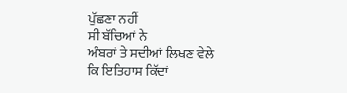ਪੁੱਛਣਾ ਨਹੀਂ
ਸੀ ਬੱਚਿਆਂ ਨੇ
ਅੰਬਰਾਂ ਤੇ ਸਦੀਆਂ ਲਿਖਣ ਵੇਲੇ
ਕਿ ਇਤਿਹਾਸ ਕਿੱਦਾਂ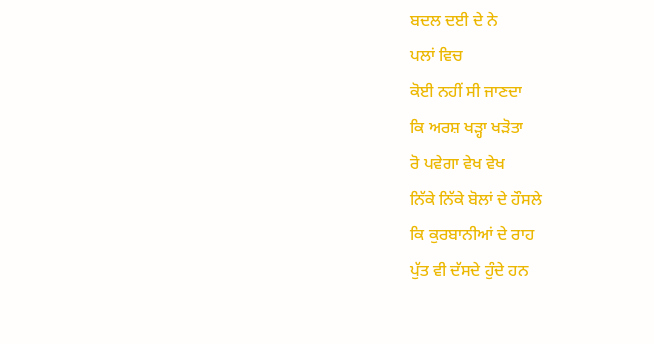ਬਦਲ ਦਈ ਦੇ ਨੇ
ਪਲਾਂ ਵਿਚ
ਕੋਈ ਨਹੀਂ ਸੀ ਜਾਣਦਾ
ਕਿ ਅਰਸ਼ ਖੜ੍ਹਾ ਖੜੋਤਾ
ਰੋ ਪਵੇਗਾ ਵੇਖ ਵੇਖ
ਨਿੱਕੇ ਨਿੱਕੇ ਬੋਲਾਂ ਦੇ ਹੌਸਲੇ
ਕਿ ਕੁਰਬਾਨੀਆਂ ਦੇ ਰਾਹ
ਪੁੱਤ ਵੀ ਦੱਸਦੇ ਹੁੰਦੇ ਹਨ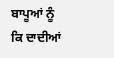ਬਾਪੂਆਂ ਨੂੰ
ਕਿ ਦਾਦੀਆਂ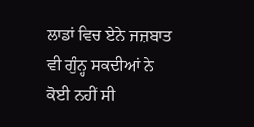ਲਾਡਾਂ ਵਿਚ ਏਨੇ ਜਜ਼ਬਾਤ
ਵੀ ਗੁੰਨ੍ਹ ਸਕਦੀਆਂ ਨੇ
ਕੋਈ ਨਹੀਂ ਸੀ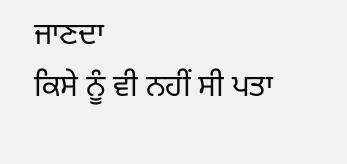ਜਾਣਦਾ
ਕਿਸੇ ਨੂੰ ਵੀ ਨਹੀਂ ਸੀ ਪਤਾ